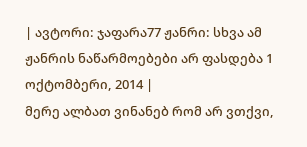| ავტორი: ჯაფარა77 ჟანრი: სხვა ამ ჟანრის ნაწარმოებები არ ფასდება 1 ოქტომბერი, 2014 |
მერე ალბათ ვინანებ რომ არ ვთქვი,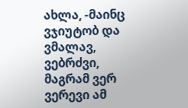ახლა, -მაინც ვჯიუტობ და ვმალავ, ვებრძვი, მაგრამ ვერ ვერევი ამ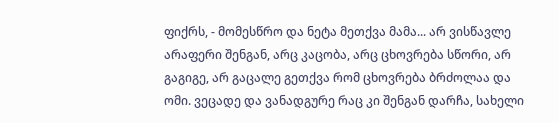ფიქრს, - მომესწრო და ნეტა მეთქვა მამა... არ ვისწავლე არაფერი შენგან, არც კაცობა, არც ცხოვრება სწორი, არ გაგიგე, არ გაცალე გეთქვა რომ ცხოვრება ბრძოლაა და ომი. ვეცადე და ვანადგურე რაც კი შენგან დარჩა, სახელი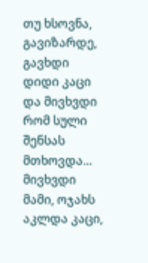თუ ხსოვნა, გავიზარდე, გავხდი დიდი კაცი და მივხვდი რომ სული შენსას მთხოვდა... მივხვდი მამი, ოჯახს აკლდა კაცი,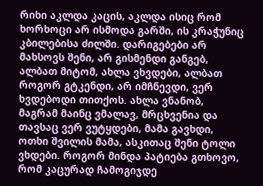რიხი აკლდა კაცის, აკლდა ისიც რომ ხორხოცი არ ისმოდა გარში, ის კრაჭუნიც კბილებისა ძილში. დარიგებები არ მახსოვს შენი, არ გისმენდი განგებ, ალბათ მიტომ, ახლა ვხვდები, ალბათ როგორ გტკენდი, არ იმჩნევდი, ვერ ხვდებოდი თითქოს. ახლა ვნანობ, მაგრამ მაინც ვმალავ, მრცხვენია და თავსაც ვერ ვუტყდები, მამა გავხდი, ოთხი შვილის მამა, ასკითაც შენი ტოლი ვხდები. როგორ მინდა პატიება გთხოვო, რომ კაცურად ჩამოგიჯდე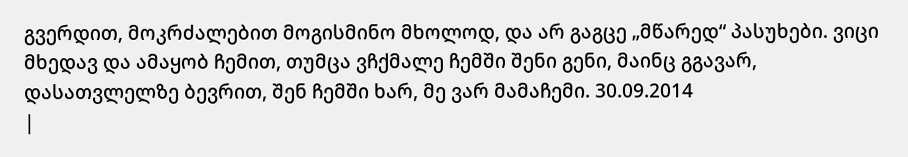გვერდით, მოკრძალებით მოგისმინო მხოლოდ, და არ გაგცე „მწარედ“ პასუხები. ვიცი მხედავ და ამაყობ ჩემით, თუმცა ვჩქმალე ჩემში შენი გენი, მაინც გგავარ, დასათვლელზე ბევრით, შენ ჩემში ხარ, მე ვარ მამაჩემი. 30.09.2014
|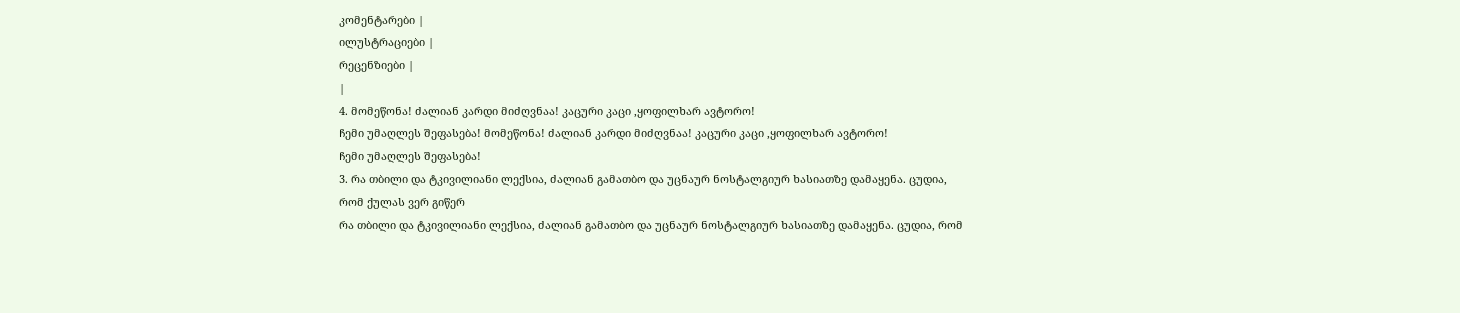კომენტარები |
ილუსტრაციები |
რეცენზიები |
|
4. მომეწონა! ძალიან კარდი მიძღვნაა! კაცური კაცი ,ყოფილხარ ავტორო!
ჩემი უმაღლეს შეფასება! მომეწონა! ძალიან კარდი მიძღვნაა! კაცური კაცი ,ყოფილხარ ავტორო!
ჩემი უმაღლეს შეფასება!
3. რა თბილი და ტკივილიანი ლექსია, ძალიან გამათბო და უცნაურ ნოსტალგიურ ხასიათზე დამაყენა. ცუდია, რომ ქულას ვერ გიწერ
რა თბილი და ტკივილიანი ლექსია, ძალიან გამათბო და უცნაურ ნოსტალგიურ ხასიათზე დამაყენა. ცუდია, რომ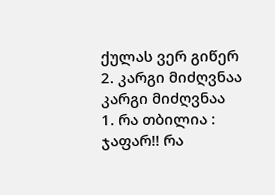ქულას ვერ გიწერ
2. კარგი მიძღვნაა კარგი მიძღვნაა
1. რა თბილია : ჯაფარ!! რა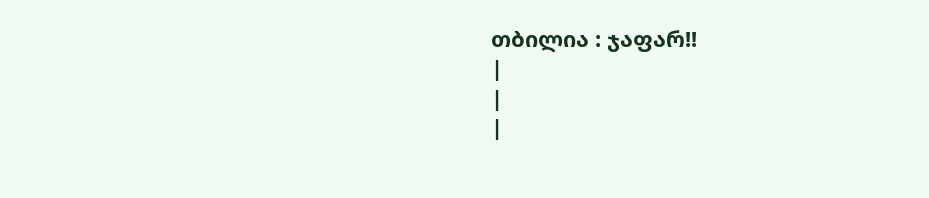თბილია : ჯაფარ!!
|
|
|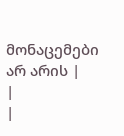მონაცემები არ არის |
|
|